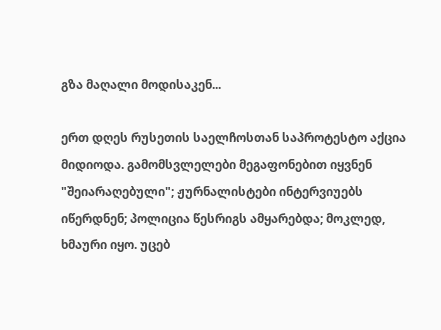გზა მაღალი მოდისაკენ...

ერთ დღეს რუსეთის საელჩოსთან საპროტესტო აქცია მიდიოდა. გამომსვლელები მეგაფონებით იყვნენ "შეიარაღებული"; ჟურნალისტები ინტერვიუებს იწერდნენ; პოლიცია წესრიგს ამყარებდა; მოკლედ, ხმაური იყო. უცებ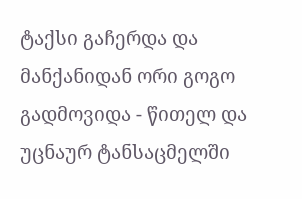ტაქსი გაჩერდა და მანქანიდან ორი გოგო გადმოვიდა - წითელ და უცნაურ ტანსაცმელში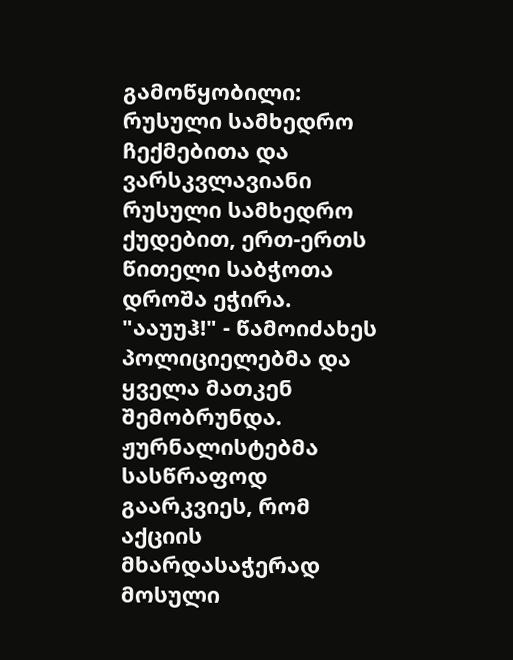გამოწყობილი: რუსული სამხედრო ჩექმებითა და ვარსკვლავიანი რუსული სამხედრო ქუდებით, ერთ-ერთს წითელი საბჭოთა დროშა ეჭირა. "ააუუჰ!" - წამოიძახეს პოლიციელებმა და ყველა მათკენ შემობრუნდა. ჟურნალისტებმა სასწრაფოდ გაარკვიეს, რომ აქციის მხარდასაჭერად მოსული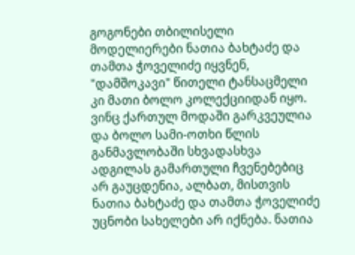გოგონები თბილისელი მოდელიერები ნათია ბახტაძე და თამთა ჭოველიძე იყვნენ, "დამშოკავი" წითელი ტანსაცმელი კი მათი ბოლო კოლექციიდან იყო.
ვინც ქართულ მოდაში გარკვეულია და ბოლო სამი-ოთხი წლის განმავლობაში სხვადასხვა ადგილას გამართული ჩვენებებიც არ გაუცდენია, ალბათ, მისთვის ნათია ბახტაძე და თამთა ჭოველიძე უცნობი სახელები არ იქნება. ნათია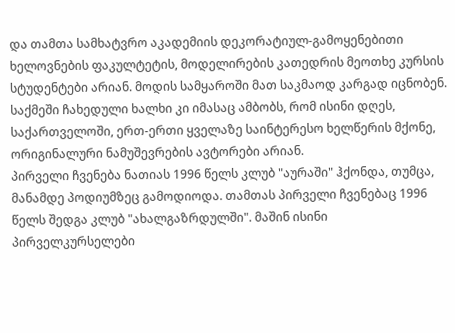და თამთა სამხატვრო აკადემიის დეკორატიულ-გამოყენებითი ხელოვნების ფაკულტეტის, მოდელირების კათედრის მეოთხე კურსის სტუდენტები არიან. მოდის სამყაროში მათ საკმაოდ კარგად იცნობენ. საქმეში ჩახედული ხალხი კი იმასაც ამბობს, რომ ისინი დღეს, საქართველოში, ერთ-ერთი ყველაზე საინტერესო ხელწერის მქონე, ორიგინალური ნამუშევრების ავტორები არიან.
პირველი ჩვენება ნათიას 1996 წელს კლუბ "აურაში" ჰქონდა, თუმცა, მანამდე პოდიუმზეც გამოდიოდა. თამთას პირველი ჩვენებაც 1996 წელს შედგა კლუბ "ახალგაზრდულში". მაშინ ისინი პირველკურსელები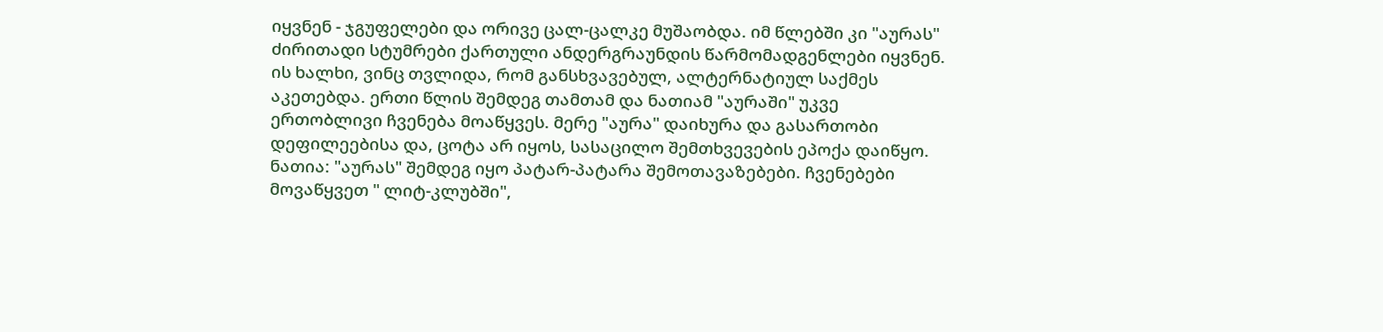იყვნენ - ჯგუფელები და ორივე ცალ-ცალკე მუშაობდა. იმ წლებში კი "აურას" ძირითადი სტუმრები ქართული ანდერგრაუნდის წარმომადგენლები იყვნენ. ის ხალხი, ვინც თვლიდა, რომ განსხვავებულ, ალტერნატიულ საქმეს აკეთებდა. ერთი წლის შემდეგ თამთამ და ნათიამ "აურაში" უკვე ერთობლივი ჩვენება მოაწყვეს. მერე "აურა" დაიხურა და გასართობი დეფილეებისა და, ცოტა არ იყოს, სასაცილო შემთხვევების ეპოქა დაიწყო.
ნათია: "აურას" შემდეგ იყო პატარ-პატარა შემოთავაზებები. ჩვენებები მოვაწყვეთ " ლიტ-კლუბში",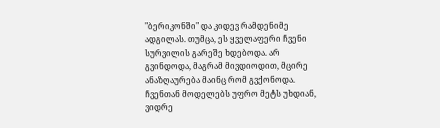"ბერიკონში" და კიდევ რამდენიმე ადგილას. თუმცა, ეს ყველაფერი ჩვენი სურვილის გარეშე ხდებოდა. არ გვინდოდა, მაგრამ მივდიოდით, მცირე ანაზღაურება მაინც რომ გვქონოდა. ჩვენთან მოდელებს უფრო მეტს უხდიან, ვიდრე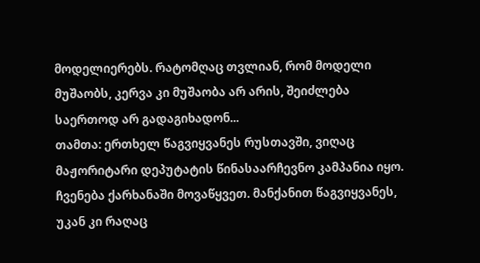მოდელიერებს. რატომღაც თვლიან, რომ მოდელი მუშაობს, კერვა კი მუშაობა არ არის, შეიძლება საერთოდ არ გადაგიხადონ...
თამთა: ერთხელ წაგვიყვანეს რუსთავში, ვიღაც მაჟორიტარი დეპუტატის წინასაარჩევნო კამპანია იყო. ჩვენება ქარხანაში მოვაწყვეთ. მანქანით წაგვიყვანეს, უკან კი რაღაც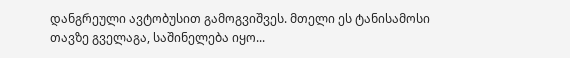დანგრეული ავტობუსით გამოგვიშვეს. მთელი ეს ტანისამოსი თავზე გველაგა, საშინელება იყო...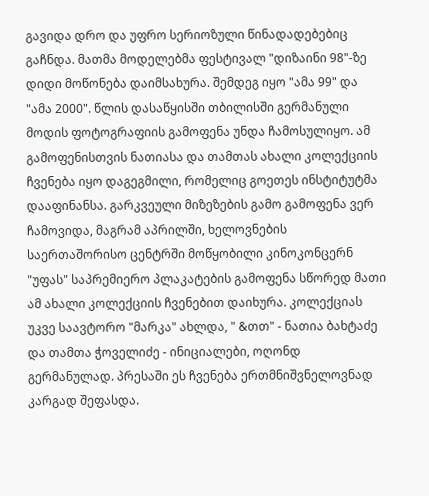გავიდა დრო და უფრო სერიოზული წინადადებებიც გაჩნდა. მათმა მოდელებმა ფესტივალ "დიზაინი 98"-ზე დიდი მოწონება დაიმსახურა. შემდეგ იყო "ამა 99" და "ამა 2000". წლის დასაწყისში თბილისში გერმანული მოდის ფოტოგრაფიის გამოფენა უნდა ჩამოსულიყო. ამ გამოფენისთვის ნათიასა და თამთას ახალი კოლექციის ჩვენება იყო დაგეგმილი, რომელიც გოეთეს ინსტიტუტმა დააფინანსა. გარკვეული მიზეზების გამო გამოფენა ვერ ჩამოვიდა, მაგრამ აპრილში, ხელოვნების საერთაშორისო ცენტრში მოწყობილი კინოკონცერნ "უფას" საპრემიერო პლაკატების გამოფენა სწორედ მათი ამ ახალი კოლექციის ჩვენებით დაიხურა. კოლექციას უკვე საავტორო "მარკა" ახლდა, " &თთ" - ნათია ბახტაძე და თამთა ჭოველიძე - ინიციალები, ოღონდ გერმანულად. პრესაში ეს ჩვენება ერთმნიშვნელოვნად კარგად შეფასდა.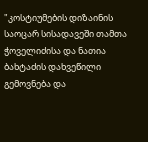"კოსტიუმების დიზაინის საოცარ სისადავეში თამთა ჭოველიძისა და ნათია ბახტაძის დახვეწილი გემოვნება და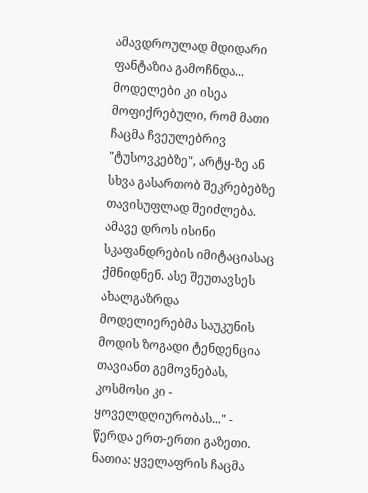ამავდროულად მდიდარი ფანტაზია გამოჩნდა... მოდელები კი ისეა მოფიქრებული, რომ მათი ჩაცმა ჩვეულებრივ "ტუსოვკებზე", არტყ-ზე ან სხვა გასართობ შეკრებებზე თავისუფლად შეიძლება. ამავე დროს ისინი სკაფანდრების იმიტაციასაც ქმნიდნენ. ასე შეუთავსეს ახალგაზრდა მოდელიერებმა საუკუნის მოდის ზოგადი ტენდენცია თავიანთ გემოვნებას, კოსმოსი კი - ყოველდღიურობას..." - წერდა ერთ-ერთი გაზეთი.
ნათია: ყველაფრის ჩაცმა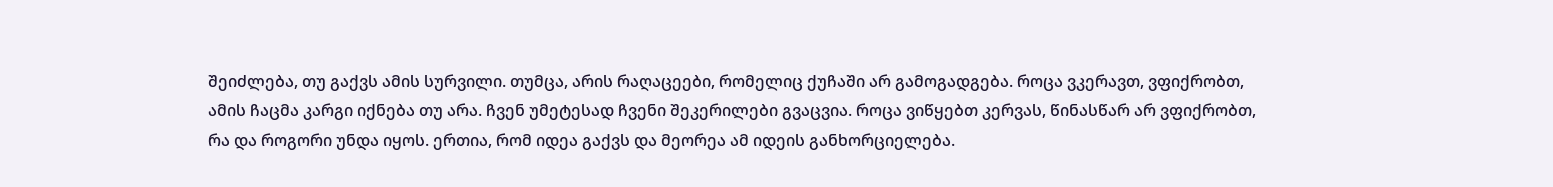შეიძლება, თუ გაქვს ამის სურვილი. თუმცა, არის რაღაცეები, რომელიც ქუჩაში არ გამოგადგება. როცა ვკერავთ, ვფიქრობთ, ამის ჩაცმა კარგი იქნება თუ არა. ჩვენ უმეტესად ჩვენი შეკერილები გვაცვია. როცა ვიწყებთ კერვას, წინასწარ არ ვფიქრობთ, რა და როგორი უნდა იყოს. ერთია, რომ იდეა გაქვს და მეორეა ამ იდეის განხორციელება.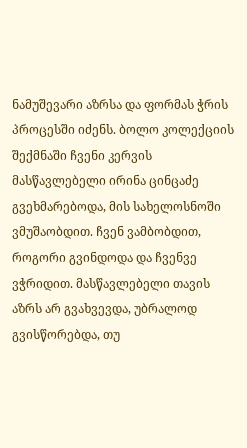ნამუშევარი აზრსა და ფორმას ჭრის პროცესში იძენს. ბოლო კოლექციის შექმნაში ჩვენი კერვის მასწავლებელი ირინა ცინცაძე გვეხმარებოდა, მის სახელოსნოში ვმუშაობდით. ჩვენ ვამბობდით, როგორი გვინდოდა და ჩვენვე ვჭრიდით. მასწავლებელი თავის აზრს არ გვახვევდა, უბრალოდ გვისწორებდა, თუ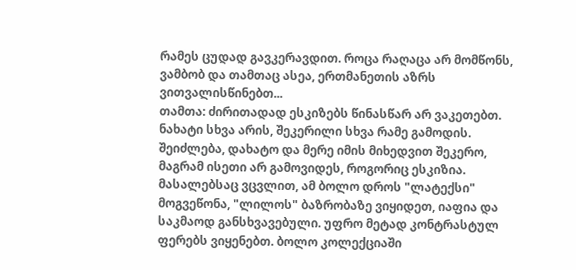რამეს ცუდად გავკერავდით. როცა რაღაცა არ მომწონს, ვამბობ და თამთაც ასეა, ერთმანეთის აზრს ვითვალისწინებთ...
თამთა: ძირითადად ესკიზებს წინასწარ არ ვაკეთებთ. ნახატი სხვა არის, შეკერილი სხვა რამე გამოდის. შეიძლება, დახატო და მერე იმის მიხედვით შეკერო, მაგრამ ისეთი არ გამოვიდეს, როგორიც ესკიზია. მასალებსაც ვცვლით, ამ ბოლო დროს "ლატექსი" მოგვეწონა, "ლილოს" ბაზრობაზე ვიყიდეთ, იაფია და საკმაოდ განსხვავებული. უფრო მეტად კონტრასტულ ფერებს ვიყენებთ. ბოლო კოლექციაში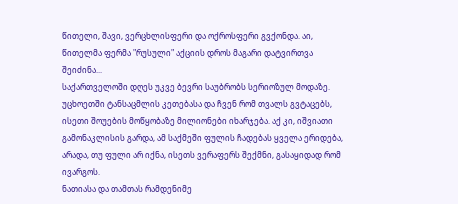წითელი, შავი, ვერცხლისფერი და ოქროსფერი გვქონდა. აი, წითელმა ფერმა "რუსული" აქციის დროს მაგარი დატვირთვა შეიძინა...
საქართველოში დღეს უკვე ბევრი საუბრობს სერიოზულ მოდაზე. უცხოეთში ტანსაცმლის კეთებასა და ჩვენ რომ თვალს გვტაცებს, ისეთი შოუების მოწყობაზე მილიონები იხარჯება. აქ კი, იშვიათი გამონაკლისის გარდა, ამ საქმეში ფულის ჩადებას ყველა ერიდება, არადა, თუ ფული არ იქნა, ისეთს ვერაფერს შექმნი, გასაყიდად რომ ივარგოს.
ნათიასა და თამთას რამდენიმე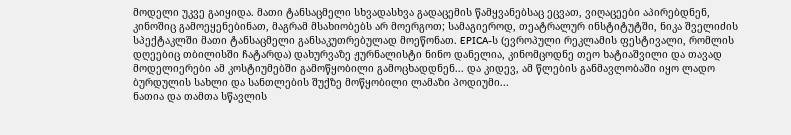მოდელი უკვე გაიყიდა. მათი ტანსაცმელი სხვადასხვა გადაცემის წამყვანებსაც ეცვათ, ვიღაცეები აპირებდნენ, კინოშიც გამოეყენებინათ, მაგრამ მსახიობებს არ მოერგოთ; სამაგიეროდ, თეატრალურ ინსტიტუტში, ნიკა შველიძის სპექტაკლში მათი ტანსაცმელი განსაკუთრებულად მოეწონათ. EPICA-ს (ევროპული რეკლამის ფესტივალი, რომლის დღეებიც თბილისში ჩატარდა) დახურვაზე ჟურნალისტი ნინო დანელია, კინომცოდნე თეო ხატიაშვილი და თავად მოდელიერები ამ კოსტიუმებში გამოწყობილი გამოცხადდნენ... და კიდევ, ამ წლების განმავლობაში იყო ლადო ბურდულის სახლი და სანთლების შუქზე მოწყობილი ლამაზი პოდიუმი...
ნათია და თამთა სწავლის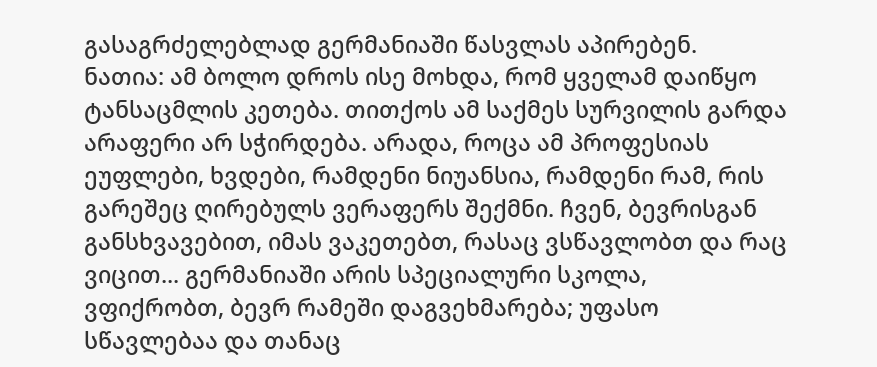გასაგრძელებლად გერმანიაში წასვლას აპირებენ.
ნათია: ამ ბოლო დროს ისე მოხდა, რომ ყველამ დაიწყო ტანსაცმლის კეთება. თითქოს ამ საქმეს სურვილის გარდა არაფერი არ სჭირდება. არადა, როცა ამ პროფესიას ეუფლები, ხვდები, რამდენი ნიუანსია, რამდენი რამ, რის გარეშეც ღირებულს ვერაფერს შექმნი. ჩვენ, ბევრისგან განსხვავებით, იმას ვაკეთებთ, რასაც ვსწავლობთ და რაც ვიცით... გერმანიაში არის სპეციალური სკოლა, ვფიქრობთ, ბევრ რამეში დაგვეხმარება; უფასო სწავლებაა და თანაც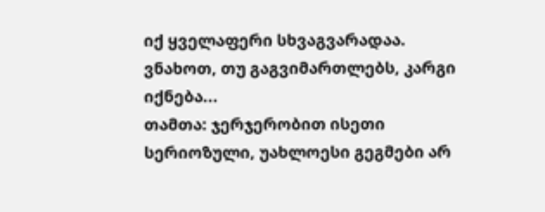იქ ყველაფერი სხვაგვარადაა. ვნახოთ, თუ გაგვიმართლებს, კარგი იქნება...
თამთა: ჯერჯერობით ისეთი სერიოზული, უახლოესი გეგმები არ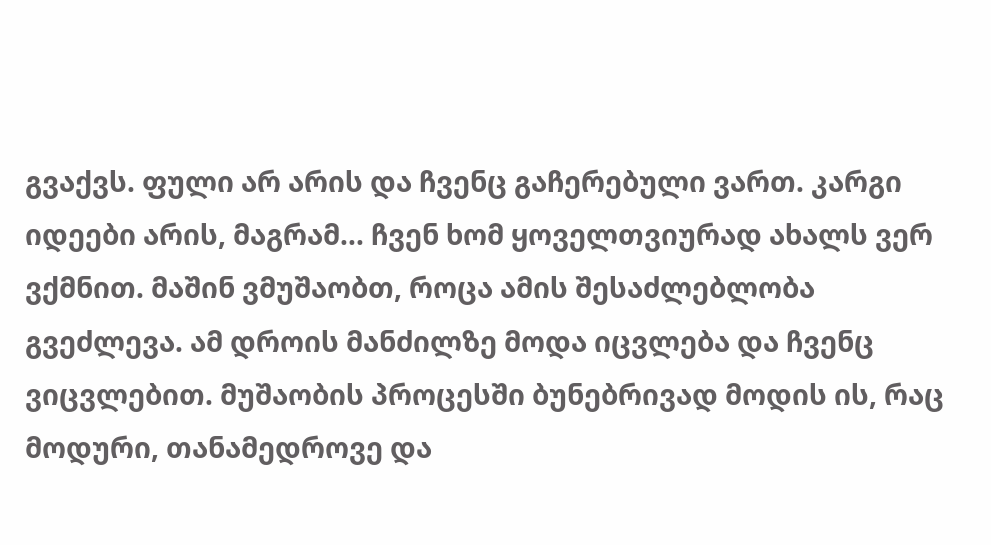გვაქვს. ფული არ არის და ჩვენც გაჩერებული ვართ. კარგი იდეები არის, მაგრამ... ჩვენ ხომ ყოველთვიურად ახალს ვერ ვქმნით. მაშინ ვმუშაობთ, როცა ამის შესაძლებლობა გვეძლევა. ამ დროის მანძილზე მოდა იცვლება და ჩვენც ვიცვლებით. მუშაობის პროცესში ბუნებრივად მოდის ის, რაც მოდური, თანამედროვე და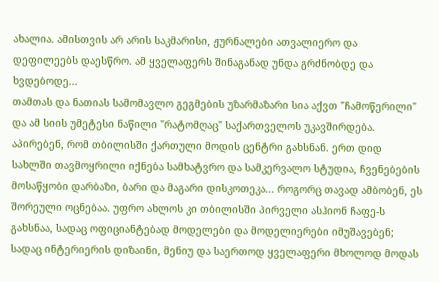ახალია. ამისთვის არ არის საკმარისი, ჟურნალები ათვალიერო და დეფილეებს დაესწრო. ამ ყველაფერს შინაგანად უნდა გრძნობდე და ხვდებოდე...
თამთას და ნათიას სამომავლო გეგმების უზარმაზარი სია აქვთ "ჩამოწერილი" და ამ სიის უმეტესი ნაწილი "რატომღაც" საქართველოს უკავშირდება. აპირებენ, რომ თბილისში ქართული მოდის ცენტრი გახსნან. ერთ დიდ სახლში თავმოყრილი იქნება სამხატვრო და სამკერვალო სტუდია, ჩვენებების მოსაწყობი დარბაზი, ბარი და მაგარი დისკოთეკა... როგორც თავად ამბობენ, ეს შორეული ოცნებაა. უფრო ახლოს კი თბილისში პირველი ასჰიონ ჩაფე-ს გახსნაა, სადაც ოფიციანტებად მოდელები და მოდელიერები იმუშავებენ; სადაც ინტერიერის დიზაინი, მენიუ და საერთოდ ყველაფერი მხოლოდ მოდას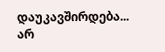დაუკავშირდება...
არ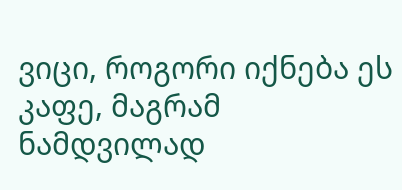ვიცი, როგორი იქნება ეს კაფე, მაგრამ ნამდვილად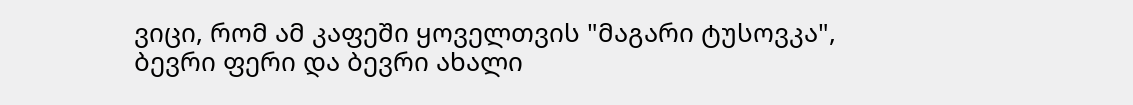ვიცი, რომ ამ კაფეში ყოველთვის "მაგარი ტუსოვკა", ბევრი ფერი და ბევრი ახალი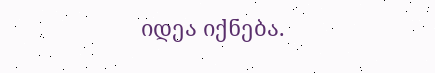იდეა იქნება.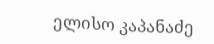ელისო კაპანაძე